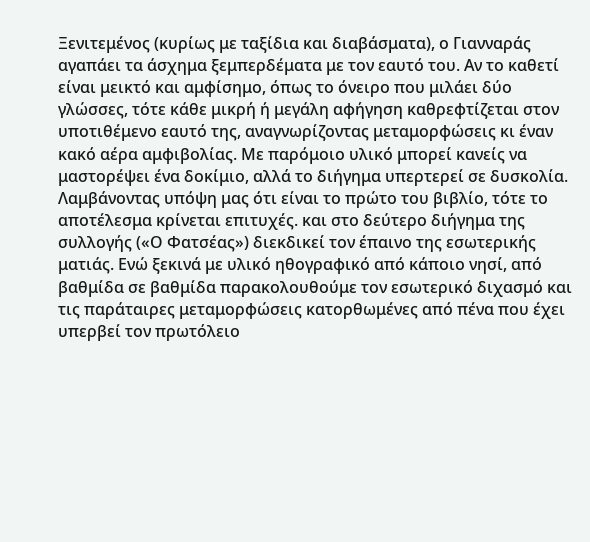Ξενιτεμένος (κυρίως με ταξίδια και διαβάσματα), ο Γιανναράς αγαπάει τα άσχημα ξεμπερδέματα με τον εαυτό του. Αν το καθετί είναι μεικτό και αμφίσημο, όπως το όνειρο που μιλάει δύο γλώσσες, τότε κάθε μικρή ή μεγάλη αφήγηση καθρεφτίζεται στον υποτιθέμενο εαυτό της, αναγνωρίζοντας μεταμορφώσεις κι έναν κακό αέρα αμφιβολίας. Με παρόμοιο υλικό μπορεί κανείς να μαστορέψει ένα δοκίμιο, αλλά το διήγημα υπερτερεί σε δυσκολία. Λαμβάνοντας υπόψη μας ότι είναι το πρώτο του βιβλίο, τότε το αποτέλεσμα κρίνεται επιτυχές. και στο δεύτερο διήγημα της συλλογής («Ο Φατσέας») διεκδικεί τον έπαινο της εσωτερικής ματιάς. Ενώ ξεκινά με υλικό ηθογραφικό από κάποιο νησί, από βαθμίδα σε βαθμίδα παρακολουθούμε τον εσωτερικό διχασμό και τις παράταιρες μεταμορφώσεις κατορθωμένες από πένα που έχει υπερβεί τον πρωτόλειο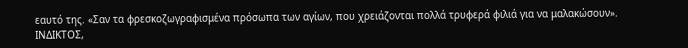εαυτό της. «Σαν τα φρεσκοζωγραφισμένα πρόσωπα των αγίων, που χρειάζονται πολλά τρυφερά φιλιά για να μαλακώσουν».
ΙΝΔΙΚΤΟΣ,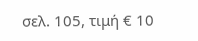σελ. 105, τιμή € 10